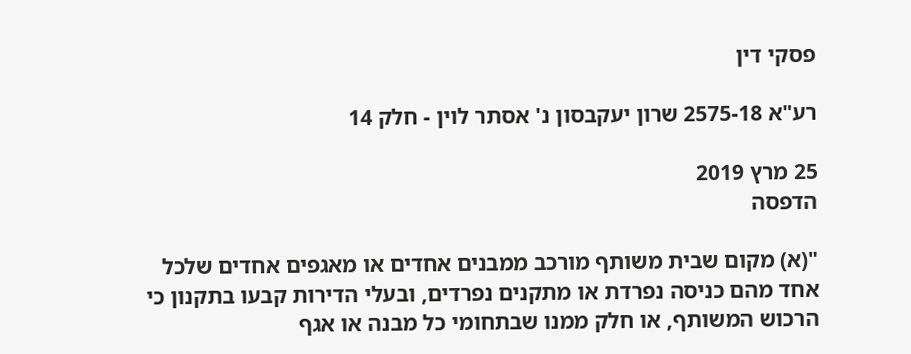פסקי דין

רע"א 2575-18 שרון יעקבסון נ' אסתר לוין - חלק 14

25 מרץ 2019
הדפסה

"(א) מקום שבית משותף מורכב ממבנים אחדים או מאגפים אחדים שלכל אחד מהם כניסה נפרדת או מתקנים נפרדים, ובעלי הדירות קבעו בתקנון כי הרכוש המשותף, או חלק ממנו שבתחומי כל מבנה או אגף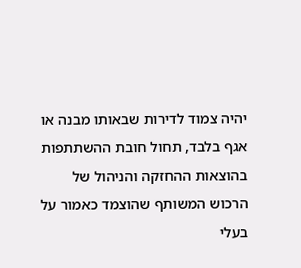יהיה צמוד לדירות שבאותו מבנה או אגף בלבד, תחול חובת ההשתתפות בהוצאות ההחזקה והניהול של הרכוש המשותף שהוצמד כאמור על בעלי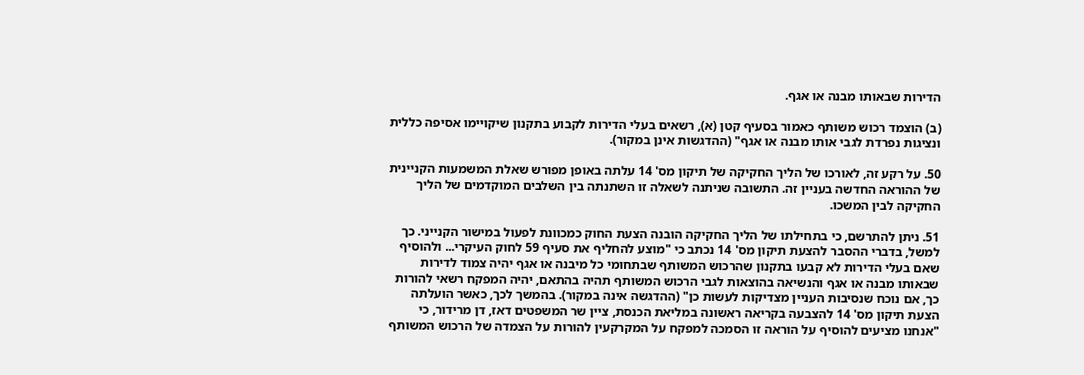הדירות שבאותו מבנה או אגף.

(ב) הוצמד רכוש משותף כאמור בסעיף קטן (א), רשאים בעלי הדירות לקבוע בתקנון שיקויימו אסיפה כללית ונציגות נפרדת לגבי אותו מבנה או אגף" (ההדגשות אינן במקור).

50. על רקע זה, לאורכו של הליך החקיקה של תיקון מס' 14 עלתה באופן מפורש שאלת המשמעות הקניינית של ההוראה החדשה בעניין זה. התשובה שניתנה לשאלה זו השתנתה בין השלבים המוקדמים של הליך החקיקה לבין המשכו.

51. ניתן להתרשם, כי בתחילתו של הליך החקיקה הובנה הצעת החוק כמכוונת לפעול במישור הקנייני. כך למשל, בדברי ההסבר להצעת תיקון מס' 14 נכתב כי "מוצע להחליף את סעיף 59 לחוק העיקרי... ולהוסיף שאם בעלי הדירות לא קבעו בתקנון שהרכוש המשותף שבתחומי כל מיבנה או אגף יהיה צמוד לדירות שבאותו מבנה או אגף והנשיאה בהוצאות לגבי הרכוש המשותף תהיה בהתאם, יהיה המפקח רשאי להורות כך, אם נוכח שנסיבות העניין מצדיקות לעשות כן" (ההדגשה אינה במקור). בהמשך לכך, כאשר הועלתה הצעת תיקון מס' 14 להצבעה בקריאה ראשונה במליאת הכנסת, ציין שר המשפטים דאז, דן מרידור, כי "אנחנו מציעים להוסיף על הוראה זו הסמכה למפקח על המקרקעין להורות על הצמדה של הרכוש המשותף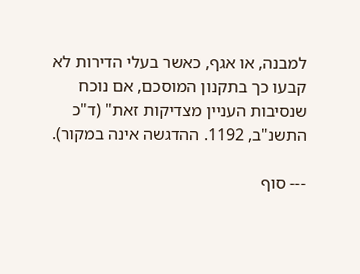למבנה, או אגף, כאשר בעלי הדירות לא קבעו כך בתקנון המוסכם, אם נוכח שנסיבות העניין מצדיקות זאת" (ד"כ התשנ"ב, 1192. ההדגשה אינה במקור).

--- סוף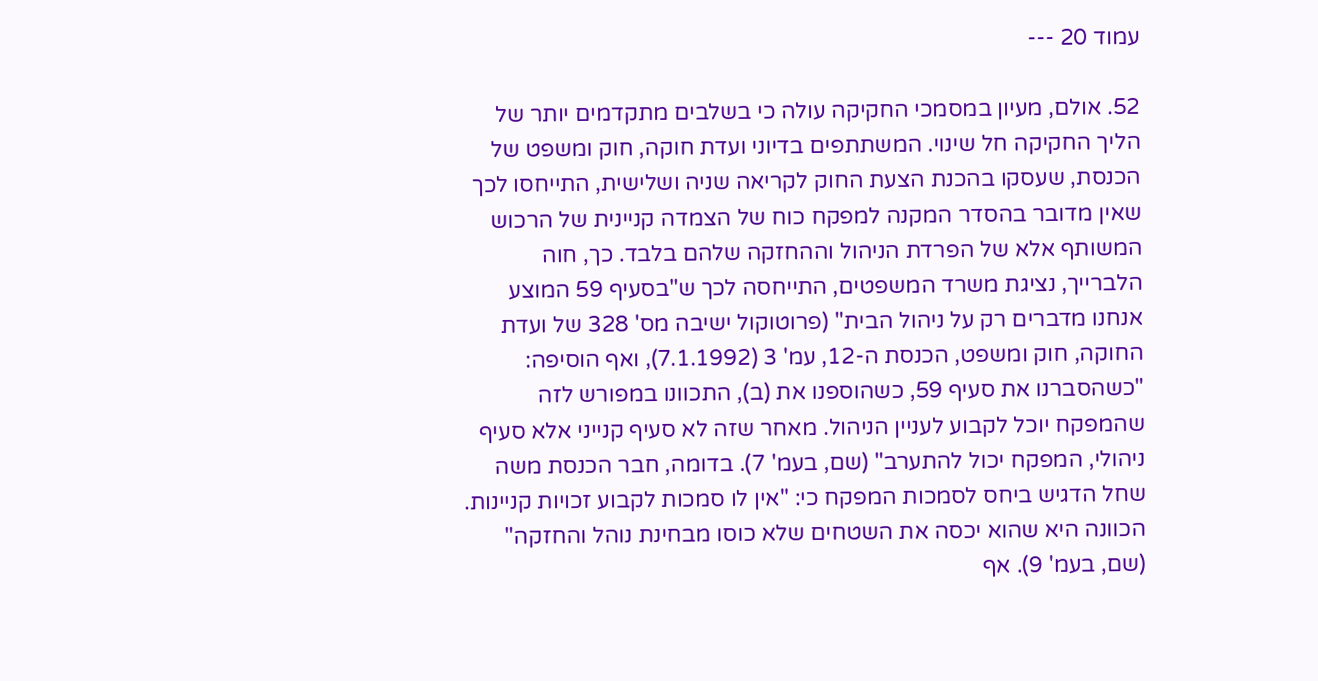עמוד 20 ---

52. אולם, מעיון במסמכי החקיקה עולה כי בשלבים מתקדמים יותר של הליך החקיקה חל שינוי. המשתתפים בדיוני ועדת חוקה, חוק ומשפט של הכנסת, שעסקו בהכנת הצעת החוק לקריאה שניה ושלישית, התייחסו לכך שאין מדובר בהסדר המקנה למפקח כוח של הצמדה קניינית של הרכוש המשותף אלא של הפרדת הניהול וההחזקה שלהם בלבד. כך, חוה הלברייך, נציגת משרד המשפטים, התייחסה לכך ש"בסעיף 59 המוצע אנחנו מדברים רק על ניהול הבית" (פרוטוקול ישיבה מס' 328 של ועדת החוקה, חוק ומשפט, הכנסת ה-12, עמ' 3 (7.1.1992), ואף הוסיפה: "כשהסברנו את סעיף 59, כשהוספנו את (ב), התכוונו במפורש לזה שהמפקח יוכל לקבוע לעניין הניהול. מאחר שזה לא סעיף קנייני אלא סעיף ניהולי, המפקח יכול להתערב" (שם, בעמ' 7). בדומה, חבר הכנסת משה שחל הדגיש ביחס לסמכות המפקח כי: "אין לו סמכות לקבוע זכויות קניינות. הכוונה היא שהוא יכסה את השטחים שלא כוסו מבחינת נוהל והחזקה" (שם, בעמ' 9). אף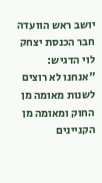יושב ראש הוועדה חבר הכנסת יצחק לוי הדגיש: "אנחנו לא רוצים לשנות מאומה מן החוק ומאומה מן הקניינים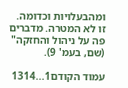ומהבעלויות וכדומה. זו לא המטרה. מדברים פה על ניהול והחזקה" (שם, בעמ' 9).

עמוד הקודם1...1314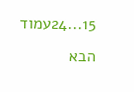15...24עמוד הבא